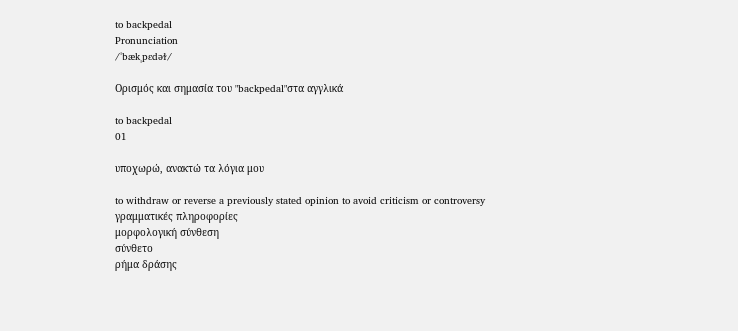to backpedal
Pronunciation
/ˈbækˌpɛdəɫ/

Ορισμός και σημασία του "backpedal"στα αγγλικά

to backpedal
01

υποχωρώ, ανακτώ τα λόγια μου

to withdraw or reverse a previously stated opinion to avoid criticism or controversy
γραμματικές πληροφορίες
μορφολογική σύνθεση
σύνθετο
ρήμα δράσης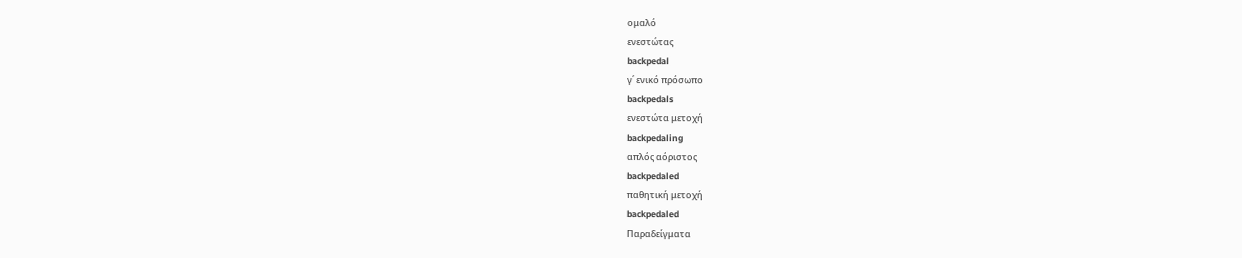ομαλό
ενεστώτας
backpedal
γ΄ ενικό πρόσωπο
backpedals
ενεστώτα μετοχή
backpedaling
απλός αόριστος
backpedaled
παθητική μετοχή
backpedaled
Παραδείγματα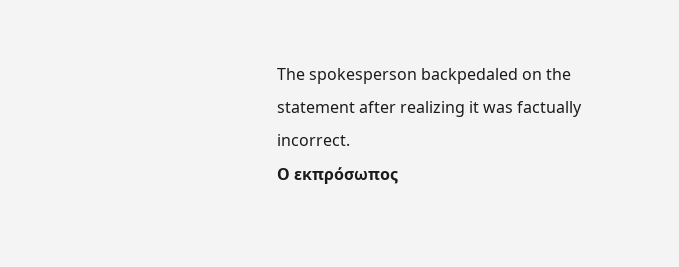The spokesperson backpedaled on the statement after realizing it was factually incorrect.
Ο εκπρόσωπος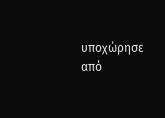υποχώρησε από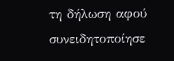τη δήλωση αφού συνειδητοποίησε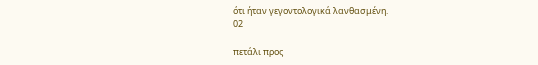ότι ήταν γεγοντολογικά λανθασμένη.
02

πετάλι προς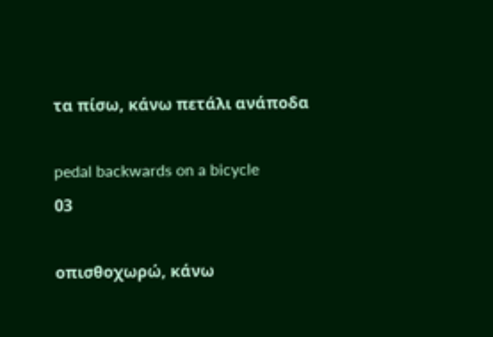τα πίσω, κάνω πετάλι ανάποδα

pedal backwards on a bicycle
03

οπισθοχωρώ, κάνω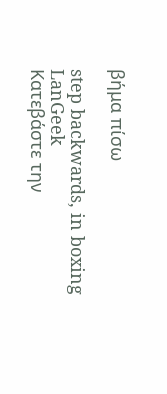βήμα πίσω

step backwards, in boxing
LanGeek
Κατεβάστε την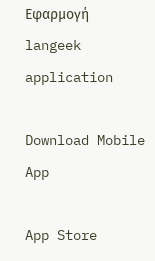Εφαρμογή
langeek application

Download Mobile App

App Store